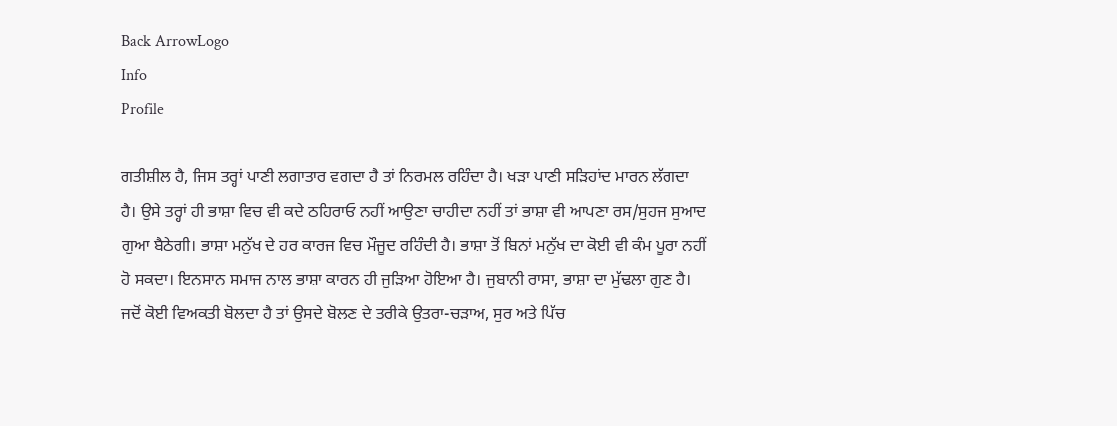Back ArrowLogo
Info
Profile

ਗਤੀਸ਼ੀਲ ਹੈ, ਜਿਸ ਤਰ੍ਹਾਂ ਪਾਣੀ ਲਗਾਤਾਰ ਵਗਦਾ ਹੈ ਤਾਂ ਨਿਰਮਲ ਰਹਿੰਦਾ ਹੈ। ਖੜਾ ਪਾਣੀ ਸੜਿਹਾਂਦ ਮਾਰਨ ਲੱਗਦਾ ਹੈ। ਉਸੇ ਤਰ੍ਹਾਂ ਹੀ ਭਾਸ਼ਾ ਵਿਚ ਵੀ ਕਦੇ ਠਹਿਰਾਓ ਨਹੀਂ ਆਉਣਾ ਚਾਹੀਦਾ ਨਹੀਂ ਤਾਂ ਭਾਸ਼ਾ ਵੀ ਆਪਣਾ ਰਸ/ਸੁਹਜ ਸੁਆਦ ਗੁਆ ਬੈਠੇਗੀ। ਭਾਸ਼ਾ ਮਨੁੱਖ ਦੇ ਹਰ ਕਾਰਜ ਵਿਚ ਮੌਜੂਦ ਰਹਿੰਦੀ ਹੈ। ਭਾਸ਼ਾ ਤੋਂ ਬਿਨਾਂ ਮਨੁੱਖ ਦਾ ਕੋਈ ਵੀ ਕੰਮ ਪੂਰਾ ਨਹੀਂ ਹੋ ਸਕਦਾ। ਇਨਸਾਨ ਸਮਾਜ ਨਾਲ ਭਾਸ਼ਾ ਕਾਰਨ ਹੀ ਜੁੜਿਆ ਹੋਇਆ ਹੈ। ਜੁਬਾਨੀ ਰਾਸਾ, ਭਾਸ਼ਾ ਦਾ ਮੁੱਢਲਾ ਗੁਣ ਹੈ। ਜਦੋਂ ਕੋਈ ਵਿਅਕਤੀ ਬੋਲਦਾ ਹੈ ਤਾਂ ਉਸਦੇ ਬੋਲਣ ਦੇ ਤਰੀਕੇ ਉਤਰਾ-ਚੜਾਅ, ਸੁਰ ਅਤੇ ਪਿੱਚ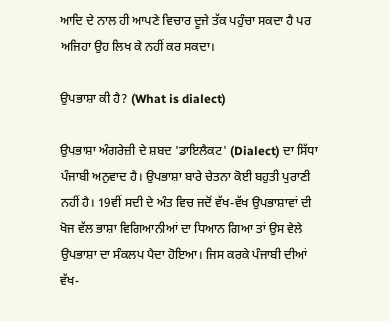ਆਦਿ ਦੇ ਨਾਲ ਹੀ ਆਪਣੇ ਵਿਚਾਰ ਦੂਜੇ ਤੱਕ ਪਹੁੰਚਾ ਸਕਦਾ ਹੈ ਪਰ ਅਜਿਹਾ ਉਹ ਲਿਖ ਕੇ ਨਹੀਂ ਕਰ ਸਕਦਾ।

ਉਪਭਾਸ਼ਾ ਕੀ ਹੈ? (What is dialect)

ਉਪਭਾਸ਼ਾ ਅੰਗਰੇਜ਼ੀ ਦੇ ਸ਼ਬਦ 'ਡਾਇਲੈਕਟ' (Dialect) ਦਾ ਸਿੱਧਾ ਪੰਜਾਬੀ ਅਨੁਵਾਦ ਹੈ। ਉਪਭਾਸ਼ਾ ਬਾਰੇ ਚੇਤਨਾ ਕੋਈ ਬਹੁਤੀ ਪੁਰਾਣੀ ਨਹੀਂ ਹੈ। 19ਵੀਂ ਸਦੀ ਦੇ ਅੰਤ ਵਿਚ ਜਦੋਂ ਵੱਖ-ਵੱਖ ਉਪਭਾਸ਼ਾਵਾਂ ਦੀ ਖੋਜ ਵੱਲ ਭਾਸ਼ਾ ਵਿਗਿਆਨੀਆਂ ਦਾ ਧਿਆਨ ਗਿਆ ਤਾਂ ਉਸ ਵੇਲੇ ਉਪਭਾਸ਼ਾ ਦਾ ਸੰਕਲਪ ਪੈਦਾ ਹੋਇਆ। ਜਿਸ ਕਰਕੇ ਪੰਜਾਬੀ ਦੀਆਂ ਵੱਖ-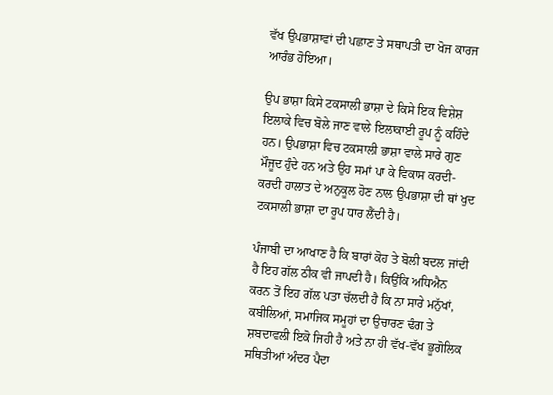ਵੱਖ ਉਪਭਾਸ਼ਾਵਾਂ ਦੀ ਪਛਾਣ ਤੇ ਸਥਾਪਤੀ ਦਾ ਖੋਜ ਕਾਰਜ ਆਰੰਭ ਹੋਇਆ।

ਉਪ ਭਾਸ਼ਾ ਕਿਸੇ ਟਕਸਾਲੀ ਭਾਸ਼ਾ ਦੇ ਕਿਸੇ ਇਕ ਵਿਸ਼ੇਸ਼ ਇਲਾਕੇ ਵਿਚ ਬੋਲੇ ਜਾਣ ਵਾਲੇ ਇਲਾਕਾਈ ਰੂਪ ਨੂੰ ਕਹਿੰਦੇ ਹਨ। ਉਪਭਾਸ਼ਾ ਵਿਚ ਟਕਸਾਲੀ ਭਾਸ਼ਾ ਵਾਲੇ ਸਾਰੇ ਗੁਣ ਮੌਜੂਦ ਹੁੰਦੇ ਹਨ ਅਤੇ ਉਹ ਸਮਾਂ ਪਾ ਕੇ ਵਿਕਾਸ ਕਰਦੀ-ਕਰਦੀ ਹਾਲਾਤ ਦੇ ਅਨੁਕੂਲ ਹੋਣ ਨਾਲ ਉਪਭਾਸ਼ਾ ਦੀ ਥਾਂ ਖੁਦ ਟਕਸਾਲੀ ਭਾਸ਼ਾ ਦਾ ਰੂਪ ਧਾਰ ਲੈਂਦੀ ਹੈ।

ਪੰਜਾਬੀ ਦਾ ਆਖਾਣ ਹੈ ਕਿ ਬਾਰਾਂ ਕੋਹ ਤੇ ਬੋਲੀ ਬਦਲ ਜਾਂਦੀ ਹੈ ਇਹ ਗੱਲ ਠੀਕ ਵੀ ਜਾਪਦੀ ਹੈ। ਕਿਉਂਕਿ ਅਧਿਐਨ ਕਰਨ ਤੋਂ ਇਹ ਗੱਲ ਪਤਾ ਚੱਲਦੀ ਹੈ ਕਿ ਨਾ ਸਾਰੇ ਮਨੁੱਖਾਂ, ਕਬੀਲਿਆਂ, ਸਮਾਜਿਕ ਸਮੂਹਾਂ ਦਾ ਉਚਾਰਣ ਢੰਗ ਤੇ ਸ਼ਬਦਾਵਲੀ ਇਕੋ ਜਿਹੀ ਹੈ ਅਤੇ ਨਾ ਹੀ ਵੱਖ-ਵੱਖ ਭੂਗੋਲਿਕ ਸਥਿਤੀਆਂ ਅੰਦਰ ਪੈਦਾ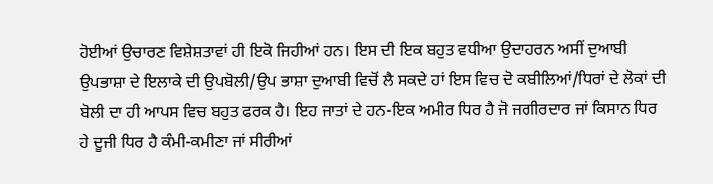ਹੋਈਆਂ ਉਚਾਰਣ ਵਿਸ਼ੇਸ਼ਤਾਵਾਂ ਹੀ ਇਕੋ ਜਿਹੀਆਂ ਹਨ। ਇਸ ਦੀ ਇਕ ਬਹੁਤ ਵਧੀਆ ਉਦਾਹਰਨ ਅਸੀਂ ਦੁਆਬੀ ਉਪਭਾਸ਼ਾ ਦੇ ਇਲਾਕੇ ਦੀ ਉਪਬੋਲੀ/ਉਪ ਭਾਸ਼ਾ ਦੁਆਬੀ ਵਿਚੋਂ ਲੈ ਸਕਦੇ ਹਾਂ ਇਸ ਵਿਚ ਦੋ ਕਬੀਲਿਆਂ/ਧਿਰਾਂ ਦੇ ਲੋਕਾਂ ਦੀ ਬੋਲੀ ਦਾ ਹੀ ਆਪਸ ਵਿਚ ਬਹੁਤ ਫਰਕ ਹੈ। ਇਹ ਜਾਤਾਂ ਦੇ ਹਨ-ਇਕ ਅਮੀਰ ਧਿਰ ਹੈ ਜੋ ਜਗੀਰਦਾਰ ਜਾਂ ਕਿਸਾਨ ਧਿਰ ਹੇ ਦੂਜੀ ਧਿਰ ਹੈ ਕੰਮੀ-ਕਮੀਣਾ ਜਾਂ ਸੀਰੀਆਂ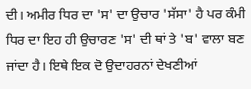ਦੀ। ਅਮੀਰ ਧਿਰ ਦਾ 'ਸ' ਦਾ ਉਚਾਰ 'ਸੱਸਾ' ਹੈ ਪਰ ਕੰਮੀ ਧਿਰ ਦਾ ਇਹ ਹੀ ਉਚਾਰਣ 'ਸ' ਦੀ ਥਾਂ ਤੇ 'ਬ' ਵਾਲਾ ਬਣ ਜਾਂਦਾ ਹੈ। ਇਥੇ ਇਕ ਦੋ ਉਦਾਹਰਨਾਂ ਦੇਖਣੀਆਂ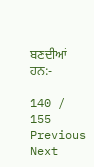ਬਣਦੀਆਂ ਹਨ:-

140 / 155
Previous
Next